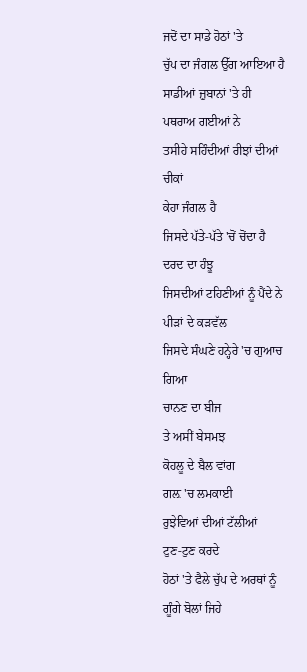ਜਦੋਂ ਦਾ ਸਾਡੇ ਹੋਠਾਂ 'ਤੇ
ਚੁੱਪ ਦਾ ਜੰਗਲ ਉੱਗ ਆਇਆ ਹੈ
ਸਾਡੀਆਂ ਜ਼ੁਬਾਨਾਂ 'ਤੇ ਹੀ ਪਥਰਾਅ ਗਈਆਂ ਨੇ
ਤਸੀਹੇ ਸਹਿੰਦੀਆਂ ਰੀਝਾਂ ਦੀਆਂ ਚੀਕਾਂ
ਕੇਹਾ ਜੰਗਲ ਹੈ
ਜਿਸਦੇ ਪੱਤੇ-ਪੱਤੇ 'ਚੋਂ ਚੋਂਦਾ ਹੈ
ਦਰਦ ਦਾ ਹੰਝੂ
ਜਿਸਦੀਆਂ ਟਹਿਣੀਆਂ ਨੂੰ ਪੈਂਦੇ ਨੇ
ਪੀੜਾਂ ਦੇ ਕੜਵੱਲ
ਜਿਸਦੇ ਸੰਘਣੇ ਹਨ੍ਹੇਰੇ 'ਚ ਗੁਆਚ ਗਿਆ
ਚਾਨਣ ਦਾ ਬੀਜ
ਤੇ ਅਸੀਂ ਬੇਸਮਝ
ਕੋਹਲੂ ਦੇ ਬੈਲ ਵਾਂਗ
ਗਲ਼ 'ਚ ਲਮਕਾਈ
ਰੁਝੇਵਿਆਂ ਦੀਆਂ ਟੱਲੀਆਂ
ਟੁਣ-ਟੁਣ ਕਰਦੇ
ਹੋਠਾਂ 'ਤੇ ਫੈਲੇ ਚੁੱਪ ਦੇ ਅਰਥਾਂ ਨੂੰ
ਗੂੰਗੇ ਬੋਲਾਂ ਜਿਹੇ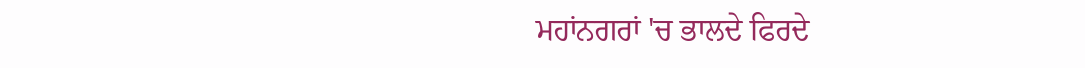ਮਹਾਂਨਗਰਾਂ 'ਚ ਭਾਲਦੇ ਫਿਰਦੇ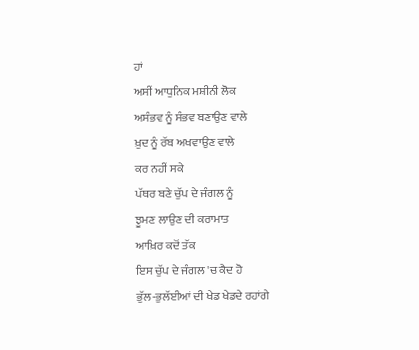ਹਾਂ
ਅਸੀਂ ਆਧੁਨਿਕ ਮਸ਼ੀਨੀ ਲੋਕ
ਅਸੰਭਵ ਨੂੰ ਸੰਭਵ ਬਣਾਉਣ ਵਾਲੇ
ਖ਼ੁਦ ਨੂੰ ਰੱਬ ਅਖਵਾਉਣ ਵਾਲੇ
ਕਰ ਨਹੀਂ ਸਕੇ
ਪੱਥਰ ਬਣੇ ਚੁੱਪ ਦੇ ਜੰਗਲ ਨੂੰ
ਝੂਮਣ ਲਾਉਣ ਦੀ ਕਰਾਮਾਤ
ਆਖ਼ਿਰ ਕਦੋਂ ਤੱਕ
ਇਸ ਚੁੱਪ ਦੇ ਜੰਗਲ 'ਚ ਕੈਦ ਹੋ
ਭੁੱਲ-ਭੁਲੱਈਆਂ ਦੀ ਖੇਡ ਖੇਡਦੇ ਰਹਾਂਗੇ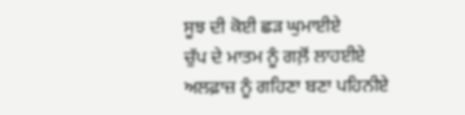ਸੂਝ ਦੀ ਕੋਈ ਛੜ ਘੁਮਾਈਏ
ਚੁੱਪ ਦੇ ਮਾਤਮ ਨੂੰ ਗਲ਼ੋਂ ਲਾਹਈਏ
ਅਲਫ਼ਾਜ਼ ਨੂੰ ਗਹਿਣਾ ਬਣਾ ਪਹਿਨੀਏ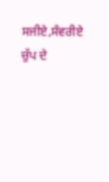ਸਜੀਏ,ਸੰਵਰੀਏ
ਚੁੱਪ ਦੇ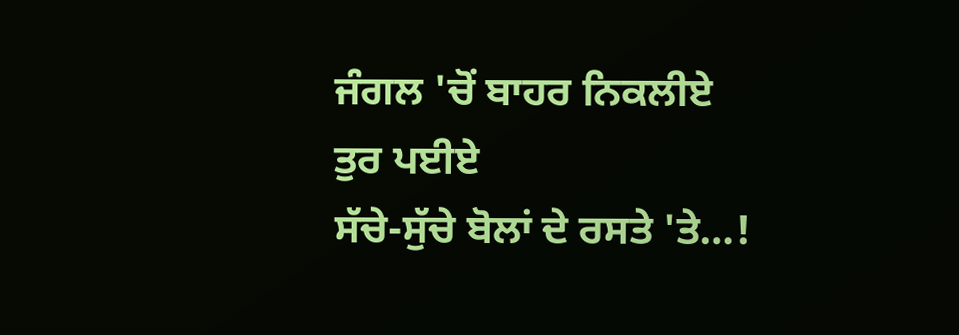ਜੰਗਲ 'ਚੋਂ ਬਾਹਰ ਨਿਕਲੀਏ
ਤੁਰ ਪਈਏ
ਸੱਚੇ-ਸੁੱਚੇ ਬੋਲਾਂ ਦੇ ਰਸਤੇ 'ਤੇ…!